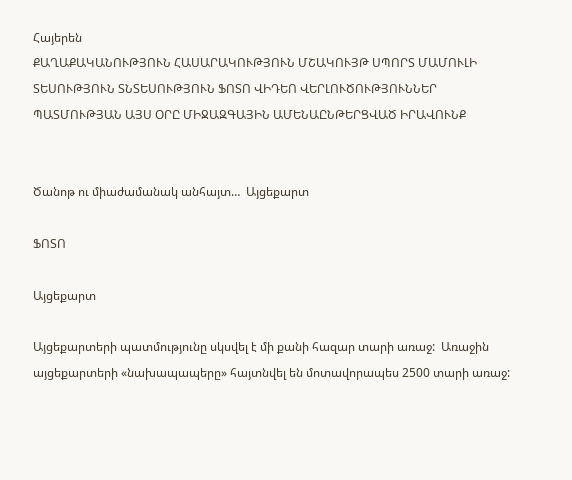Հայերեն
ՔԱՂԱՔԱԿԱՆՈՒԹՅՈՒՆ ՀԱՍԱՐԱԿՈՒԹՅՈՒՆ ՄՇԱԿՈՒՅԹ ՍՊՈՐՏ ՄԱՄՈՒԼԻ ՏԵՍՈՒԹՅՈՒՆ ՏՆՏԵՍՈՒԹՅՈՒՆ ՖՈՏՈ ՎԻԴԵՈ ՎԵՐԼՈՒԾՈՒԹՅՈՒՆՆԵՐ ՊԱՏՄՈՒԹՅԱՆ ԱՅՍ ՕՐԸ ՄԻՋԱԶԳԱՅԻՆ ԱՄԵՆԱԸՆԹԵՐՑՎԱԾ ԻՐԱՎՈՒՆՔ


Ծանոթ ու միաժամանակ անհայտ…  Այցեքարտ

ՖՈՏՈ

Այցեքարտ

Այցեքարտերի պատմությունը սկսվել է մի քանի հազար տարի առաջ:  Առաջին  այցեքարտերի «նախապապերը» հայտնվել են մոտավորապես 2500 տարի առաջ: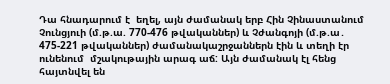Դա հնադարում է  եղել, այն ժամանակ երբ Հին Չինաստանում Չունցյուի (մ.թ.ա. 770-476 թվականներ) և Չժանգոյի (մ.թ.ա․ 475-221 թվականներ) ժամանակաշրջաններն էին և տեղի էր ունենում  մշակութային արագ աճ: Այն ժամանակ էլ հենց հայտնվել են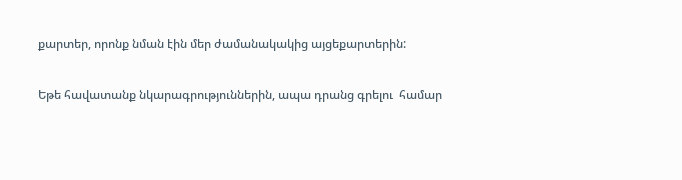քարտեր, որոնք նման էին մեր ժամանակակից այցեքարտերին:

Եթե հավատանք նկարագրություններին, ապա դրանց գրելու  համար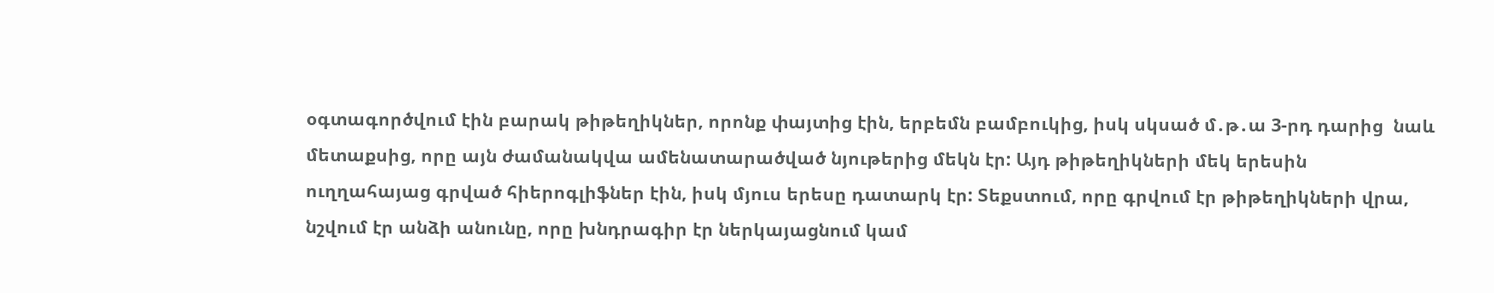օգտագործվում էին բարակ թիթեղիկներ, որոնք փայտից էին, երբեմն բամբուկից, իսկ սկսած մ․թ․ա 3-րդ դարից  նաև մետաքսից, որը այն ժամանակվա ամենատարածված նյութերից մեկն էր: Այդ թիթեղիկների մեկ երեսին   ուղղահայաց գրված հիերոգլիֆներ էին, իսկ մյուս երեսը դատարկ էր: Տեքստում, որը գրվում էր թիթեղիկների վրա, նշվում էր անձի անունը, որը խնդրագիր էր ներկայացնում կամ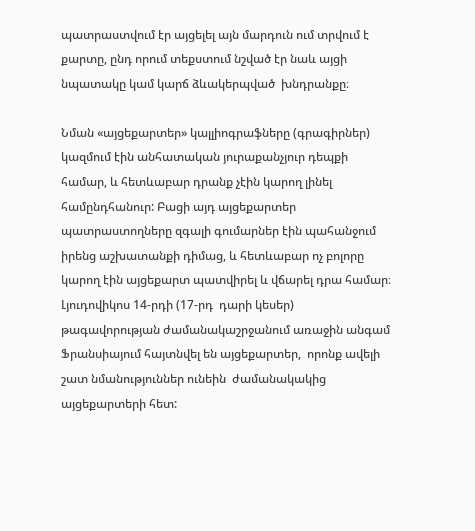պատրաստվում էր այցելել այն մարդուն ում տրվում է քարտը, ընդ որում տեքստում նշված էր նաև այցի նպատակը կամ կարճ ձևակերպված  խնդրանքը։

Նման «այցեքարտեր» կալլիոգրաֆները (գրագիրներ)  կազմում էին անհատական յուրաքանչյուր դեպքի համար, և հետևաբար դրանք չէին կարող լինել համընդհանուր: Բացի այդ այցեքարտեր պատրաստողները զգալի գումարներ էին պահանջում իրենց աշխատանքի դիմաց, և հետևաբար ոչ բոլորը կարող էին այցեքարտ պատվիրել և վճարել դրա համար։  Լյուդովիկոս 14-րդի (17-րդ  դարի կեսեր) թագավորության ժամանակաշրջանում առաջին անգամ  Ֆրանսիայում հայտնվել են այցեքարտեր,  որոնք ավելի շատ նմանություններ ունեին  ժամանակակից այցեքարտերի հետ: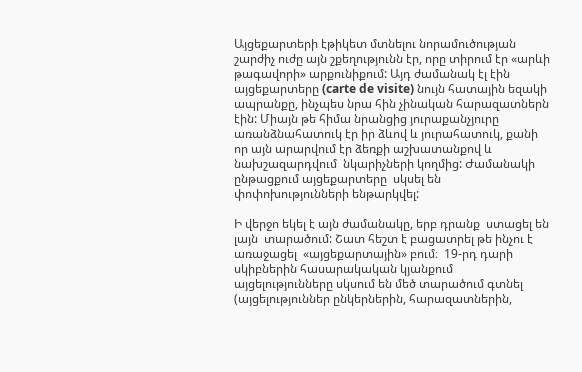Այցեքարտերի էթիկետ մտնելու նորամուծության  շարժիչ ուժը այն շքեղությունն էր, որը տիրում էր «արևի թագավորի» արքունիքում: Այդ ժամանակ էլ էին  այցեքարտերը (carte de visite) նույն հատային եզակի ապրանքը, ինչպես նրա հին չինական հարազատներն էին: Միայն թե հիմա նրանցից յուրաքանչյուրը առանձնահատուկ էր իր ձևով և յուրահատուկ, քանի որ այն արարվում էր ձեռքի աշխատանքով և նախշազարդվում  նկարիչների կողմից: Ժամանակի ընթացքում այցեքարտերը  սկսել են փոփոխությունների ենթարկվել:

Ի վերջո եկել է այն ժամանակը, երբ դրանք  ստացել են լայն  տարածում: Շատ հեշտ է բացատրել թե ինչու է առաջացել  «այցեքարտային» բում։  19-րդ դարի սկիբներին հասարակական կյանքում  այցելությունները սկսում են մեծ տարածում գտնել (այցելություններ ընկերներին, հարազատներին,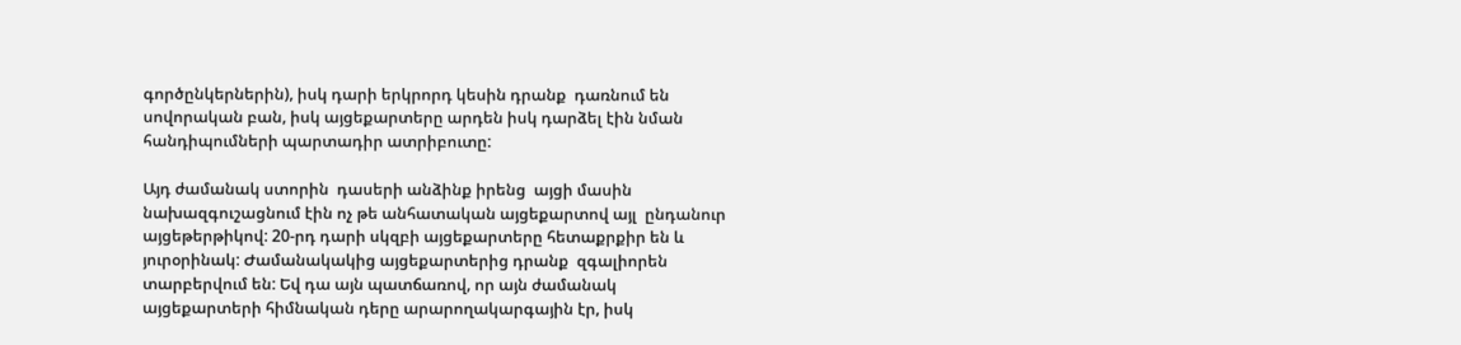գործընկերներին), իսկ դարի երկրորդ կեսին դրանք  դառնում են սովորական բան, իսկ այցեքարտերը արդեն իսկ դարձել էին նման հանդիպումների պարտադիր ատրիբուտը:

Այդ ժամանակ ստորին  դասերի անձինք իրենց  այցի մասին նախազգուշացնում էին ոչ թե անհատական այցեքարտով այլ  ընդանուր  այցեթերթիկով: 20-րդ դարի սկզբի այցեքարտերը հետաքրքիր են և  յուրօրինակ: Ժամանակակից այցեքարտերից դրանք  զգալիորեն տարբերվում են: Եվ դա այն պատճառով, որ այն ժամանակ այցեքարտերի հիմնական դերը արարողակարգային էր, իսկ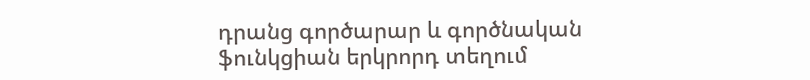դրանց գործարար և գործնական ֆունկցիան երկրորդ տեղում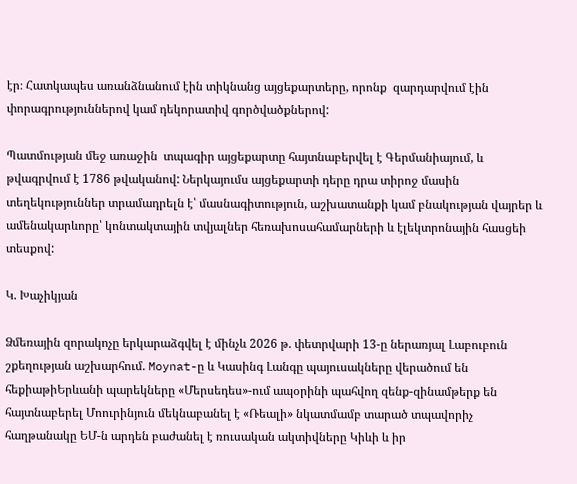էր։ Հատկապես առանձնանում էին տիկնանց այցեքարտերը, որոնք  զարդարվում էին փորագրություններով կամ դեկորատիվ գործվածքներով:

Պատմության մեջ առաջին  տպագիր այցեքարտը հայտնաբերվել է Գերմանիայում, և թվագրվում է 1786 թվականով: Ներկայումս այցեքարտի դերը դրա տիրոջ մասին տեղեկություններ տրամադրելն է՝ մասնագիտություն, աշխատանքի կամ բնակության վայրեր և ամենակարևորը՝ կոնտակտային տվյալներ հեռախոսահամարների և էլեկտրոնային հասցեի տեսքով:

Կ. Խաչիկյան

Ձմեռային զորակոչը երկարաձգվել է մինչև 2026 թ. փետրվարի 13-ը ներառյալ Լաբուբուն շքեղության աշխարհում. Moynat-ը և Կասինգ Լանգը պայուսակները վերածում են հեքիաթիԵրևանի պարեկները «Մերսեդես»-ում ապօրինի պահվող զենք-զինամթերք են հայտնաբերել Մոուրինյուն մեկնաբանել է «Ռեալի» նկատմամբ տարած տպավորիչ հաղթանակը ԵՄ-ն արդեն բաժանել է ռուսական ակտիվները Կիևի և իր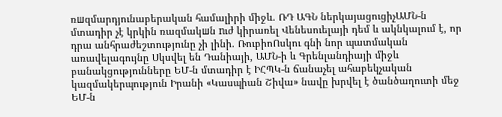ռшզմարդյունաբերական համալիրի միջև. ՌԴ ԱԳՆ ներկայացուցիչԱՄՆ-ն մտադիր չէ կրկին ռազմակшն nւժ կիրառել Վենեսուելայի դեմ և ակնկալում է, որ դրա անհրաժեշտությունը չի լինի. ՌուբիոՈսկու գնի նոր պատմական առավելագույնը Սկսվել են Դանիայի, ԱՄՆ-ի և Գրենլանդիայի միջև բանակցությունները ԵՄ-ն մտադիր է ԻՀՊԿ-ն ճանաչել ահաբեկչական կազմակերպություն Իրանի «Կասպիան Շիվա» նավը խրվել է ծանծաղուտի մեջ ԵՄ-ն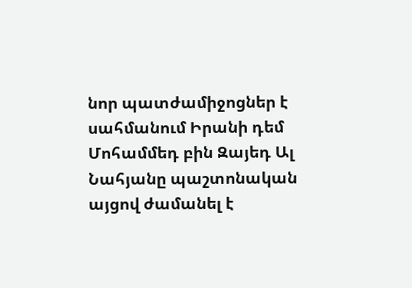նոր պատժամիջոցներ է սահմանում Իրանի դեմ Մոհամմեդ բին Զայեդ Ալ Նահյանը պաշտոնական այցով ժամանել է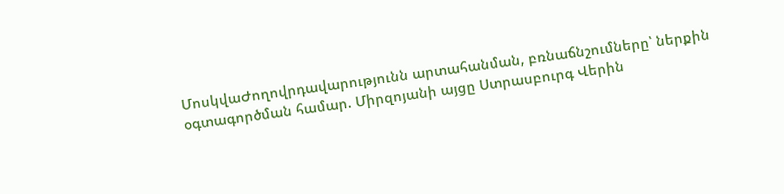ՄոսկվաԺողովրդավարությունն արտահանման, բռնաճնշումները՝ ներքին օգտագործման համար. Միրզոյանի այցը Ստրասբուրգ Վերին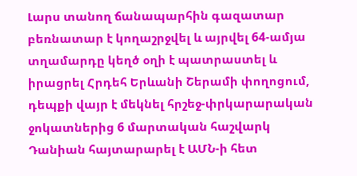Լարս տանող ճանապարհին գազատար բեռնատար է կողաշրջվել և այրվել 64-ամյա տղամարդը կեղծ օղի է պատրաստել և իրացրել Հրդեհ Երևանի Շերամի փողոցում, դեպքի վայր է մեկնել հրշեջ-փրկարարական ջոկատներից 6 մարտական հաշվարկ Դանիան հայտարարել է ԱՄՆ-ի հետ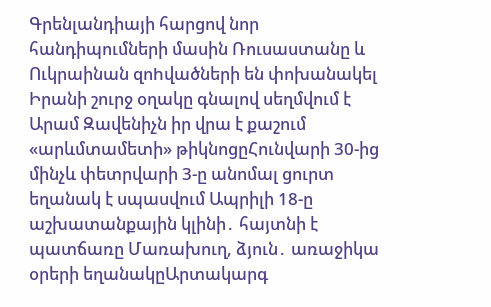Գրենլանդիայի հարցով նոր հանդիպումների մասին Ռուսաստանը և Ուկրաինան զոhվածների են փոխանակել Իրանի շուրջ օղակը գնալով սեղմվում է Արամ Զավենիչն իր վրա է քաշում «արևմտամետի» թիկնոցըՀունվարի 30-ից մինչև փետրվարի 3-ը անոմալ ցուրտ եղանակ է սպասվում Ապրիլի 18-ը աշխատանքային կլինի․ հայտնի է պատճառը Մառախուղ, ձյուն․ առաջիկա օրերի եղանակըԱրտակարգ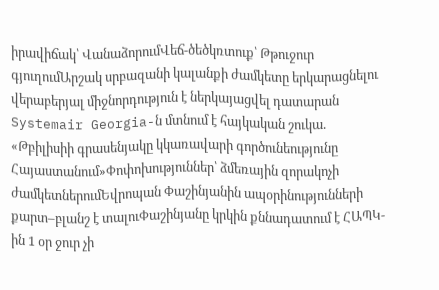իրավիճակ՝ ՎանաձորումՎեճ-ծեծկռտուք՝ Թթուջուր գյուղումԱրշակ սրբազանի կալանքի ժամկետը երկարացնելու վերաբերյալ միջնորդություն է ներկայացվել դատարան Systemair Georgia-ն մտնում է հայկական շուկա. «Թբիլիսիի գրասենյակը կկառավարի գործունեությունը Հայաստանում»Փոփոխություններ՝ ձմեռային զորակոչի ժամկետներումԵվրոպան Փաշինյանին ապօրինությունների քարտ–բլանշ է տալուՓաշինյանը կրկին քննադատում է ՀԱՊԿ-ին 1 օր ջուր չի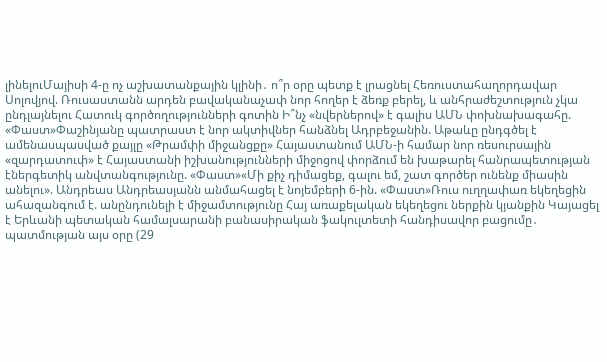լինելուՄայիսի 4-ը ոչ աշխատանքային կլինի․ ո՞ր օրը պետք է լրացնել Հեռուստահաղորդավար Սոլովյով. Ռուսաստանն արդեն բավականաչափ նոր հողեր է ձեռք բերել, և անհրաժեշտություն չկա ընդլայնելու Հատուկ գործողությունների գոտին Ի՞նչ «նվերներով» է գալիս ԱՄՆ փոխնախագահը. «Փաստ»Փաշինյանը պատրաստ է նոր ակտիվներ հանձնել Ադրբեջանին. Աթաևը ընդգծել է ամենասպասված քայլը «Թրամփի միջանցքը» Հայաստանում ԱՄՆ-ի համար նոր ռեսուրսային «զարդատուփ» է Հայաստանի իշխանությունների միջոցով փորձում են խաթարել հանրապետության էներգետիկ անվտանգությունը. «Փաստ»«Մի քիչ դիմացեք, գալու եմ, շատ գործեր ունենք միասին անելու». Անդրեաս Անդրեասյանն անմահացել է նոյեմբերի 6-ին. «Փաստ»Ռուս ուղղափառ եկեղեցին ահազանգում է. անընդունելի է միջամտությունը Հայ առաքելական եկեղեցու ներքին կյանքին Կայացել է Երևանի պետական համալսարանի բանասիրական ֆակուլտետի հանդիսավոր բացումը․ պատմության այս օրը (29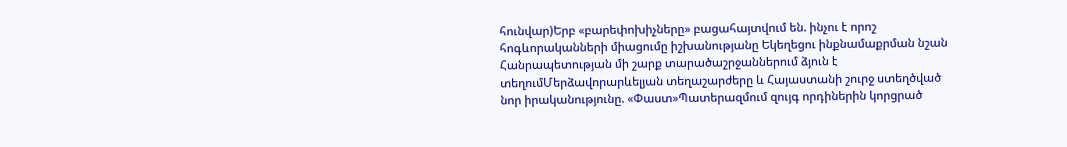հունվար)Երբ «բարեփոխիչները» բացահայտվում են. ինչու է որոշ հոգևորականների միացումը իշխանությանը Եկեղեցու ինքնամաքրման նշան Հանրապետության մի շարք տարածաշրջաններում ձյուն է տեղումՄերձավորարևելյան տեղաշարժերը և Հայաստանի շուրջ ստեղծված նոր իրականությունը. «Փաստ»Պատերազմում զույգ որդիներին կորցրած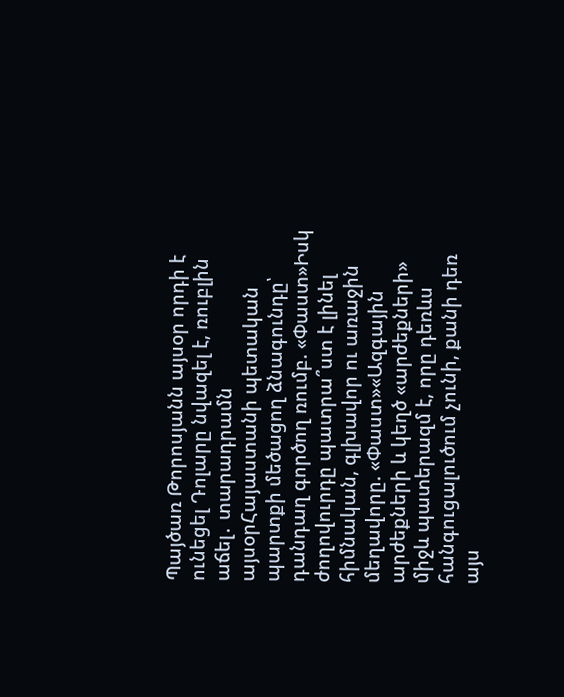Պայծառ Թորոսյանն այսօր որդի է ունեցել Դոլարը նվազել է, ռուբլին աճել․ տարադրամն այսօրՀայաստանի պետական պարտքի մեծացող ձնագունդը՝ դանդաղ գործող ռումբ. «Փաստ»Իսկ ժողովուրդը պատրա՞ստ է լինել հիմնական, գլխավոր ու առաջին մեղավորը. «Փաստ»«Ազգային արժեքների և կեղծ «արժեքների» միջև պատերազմ է, որը դեռևս հանգուցալուծում չունի, քանի դեռ այս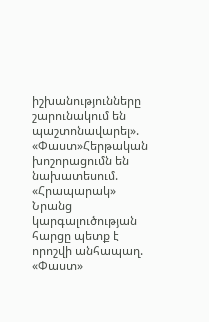իշխանությունները շարունակում են պաշտոնավարել». «Փաստ»Հերթական խոշորացումն են նախատեսում. «Հրապարակ» Նրանց կարգալուծության հարցը պետք է որոշվի անհապաղ. «Փաստ»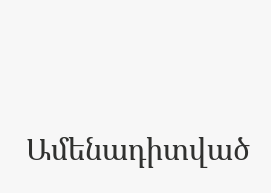Ամենադիտված